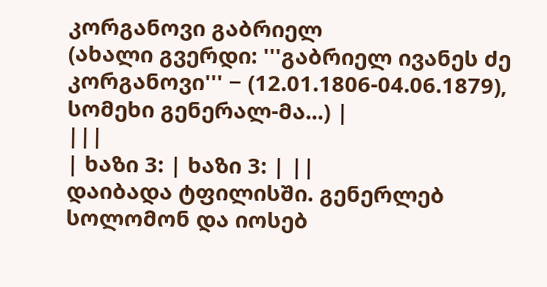კორგანოვი გაბრიელ
(ახალი გვერდი: '''გაბრიელ ივანეს ძე კორგანოვი''' − (12.01.1806-04.06.1879), სომეხი გენერალ-მა...) |
|||
| ხაზი 3: | ხაზი 3: | ||
დაიბადა ტფილისში. გენერლებ სოლომონ და იოსებ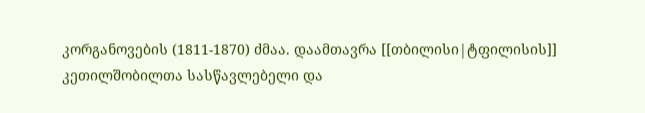კორგანოვების (1811-1870) ძმაა. დაამთავრა [[თბილისი|ტფილისის]] კეთილშობილთა სასწავლებელი და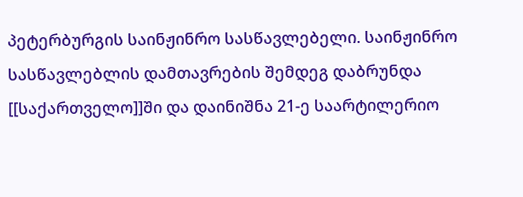პეტერბურგის საინჟინრო სასწავლებელი. საინჟინრო სასწავლებლის დამთავრების შემდეგ დაბრუნდა [[საქართველო]]ში და დაინიშნა 21-ე საარტილერიო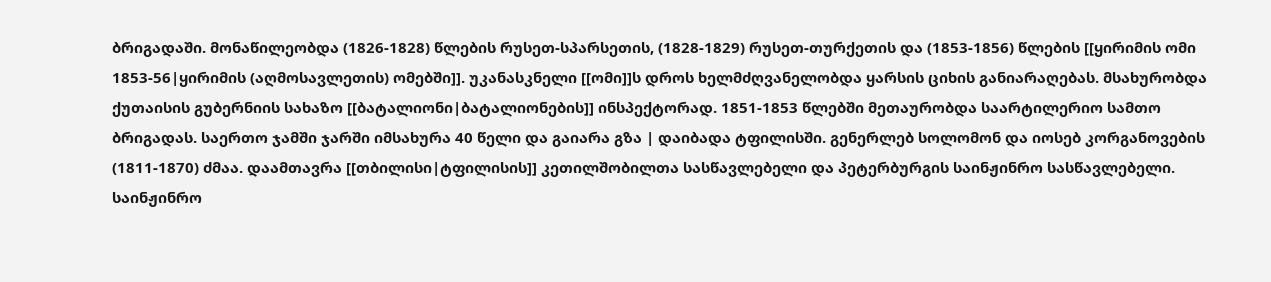ბრიგადაში. მონაწილეობდა (1826-1828) წლების რუსეთ-სპარსეთის, (1828-1829) რუსეთ-თურქეთის და (1853-1856) წლების [[ყირიმის ომი 1853-56|ყირიმის (აღმოსავლეთის) ომებში]]. უკანასკნელი [[ომი]]ს დროს ხელმძღვანელობდა ყარსის ციხის განიარაღებას. მსახურობდა ქუთაისის გუბერნიის სახაზო [[ბატალიონი|ბატალიონების]] ინსპექტორად. 1851-1853 წლებში მეთაურობდა საარტილერიო სამთო ბრიგადას. საერთო ჯამში ჯარში იმსახურა 40 წელი და გაიარა გზა | დაიბადა ტფილისში. გენერლებ სოლომონ და იოსებ კორგანოვების (1811-1870) ძმაა. დაამთავრა [[თბილისი|ტფილისის]] კეთილშობილთა სასწავლებელი და პეტერბურგის საინჟინრო სასწავლებელი. საინჟინრო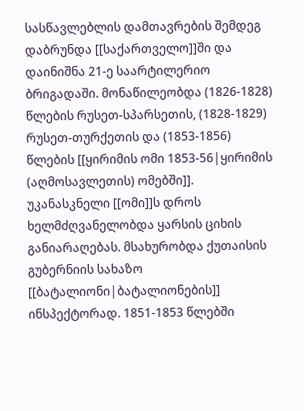სასწავლებლის დამთავრების შემდეგ დაბრუნდა [[საქართველო]]ში და დაინიშნა 21-ე საარტილერიო ბრიგადაში. მონაწილეობდა (1826-1828) წლების რუსეთ-სპარსეთის, (1828-1829) რუსეთ-თურქეთის და (1853-1856) წლების [[ყირიმის ომი 1853-56|ყირიმის (აღმოსავლეთის) ომებში]]. უკანასკნელი [[ომი]]ს დროს ხელმძღვანელობდა ყარსის ციხის განიარაღებას. მსახურობდა ქუთაისის გუბერნიის სახაზო [[ბატალიონი|ბატალიონების]] ინსპექტორად. 1851-1853 წლებში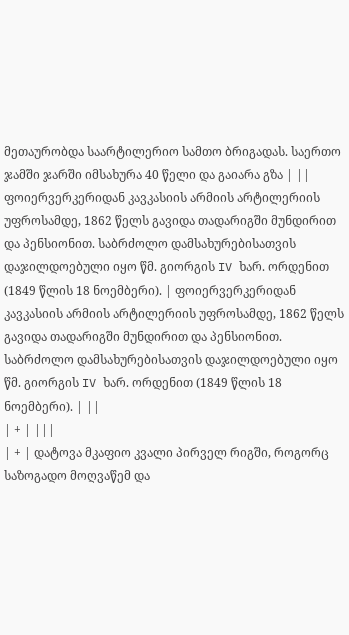მეთაურობდა საარტილერიო სამთო ბრიგადას. საერთო ჯამში ჯარში იმსახურა 40 წელი და გაიარა გზა | ||
ფოიერვერკერიდან კავკასიის არმიის არტილერიის უფროსამდე, 1862 წელს გავიდა თადარიგში მუნდირით და პენსიონით. საბრძოლო დამსახურებისათვის დაჯილდოებული იყო წმ. გიორგის IV ხარ. ორდენით (1849 წლის 18 ნოემბერი). | ფოიერვერკერიდან კავკასიის არმიის არტილერიის უფროსამდე, 1862 წელს გავიდა თადარიგში მუნდირით და პენსიონით. საბრძოლო დამსახურებისათვის დაჯილდოებული იყო წმ. გიორგის IV ხარ. ორდენით (1849 წლის 18 ნოემბერი). | ||
| + | |||
| + | დატოვა მკაფიო კვალი პირველ რიგში, როგორც საზოგადო მოღვაწემ და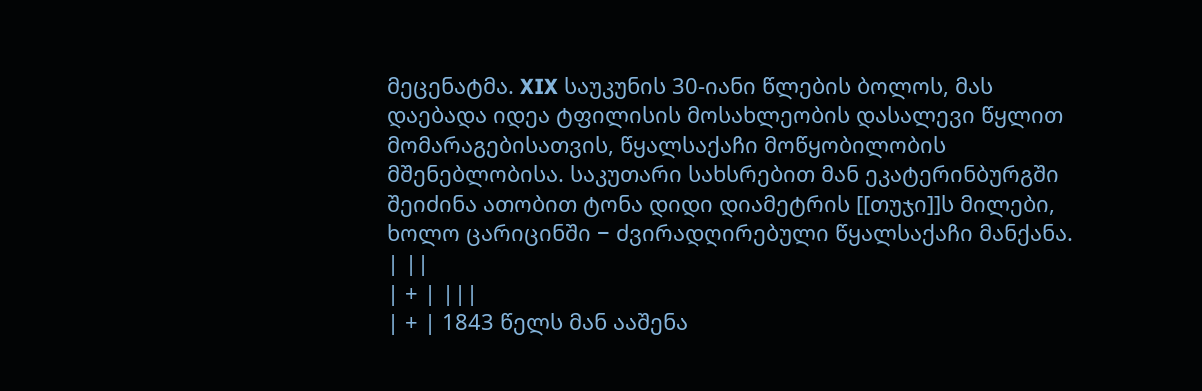მეცენატმა. XIX საუკუნის 30-იანი წლების ბოლოს, მას დაებადა იდეა ტფილისის მოსახლეობის დასალევი წყლით მომარაგებისათვის, წყალსაქაჩი მოწყობილობის მშენებლობისა. საკუთარი სახსრებით მან ეკატერინბურგში შეიძინა ათობით ტონა დიდი დიამეტრის [[თუჯი]]ს მილები, ხოლო ცარიცინში − ძვირადღირებული წყალსაქაჩი მანქანა. | ||
| + | |||
| + | 1843 წელს მან ააშენა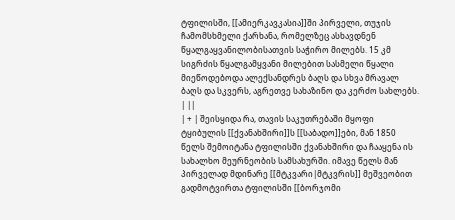ტფილისში, [[ამიერკავკასია]]ში პირველი, თუჯის ჩამომსხმელი ქარხანა, რომელზეც ასხავდნენ წყალგაყვანილობისათვის საჭირო მილებს. 15 კმ სიგრძის წყალგამყვანი მილებით სასმელი წყალი მიეწოდებოდა ალექსანდრეს ბაღს და სხვა მრავალ ბაღს და სკვერს, აგრეთვე სახაზინო და კერძო სახლებს. | ||
| + | შეისყიდა რა, თავის საკუთრებაში მყოფი ტყიბულის [[ქვანახშირი]]ს [[საბადო]]ები, მან 1850 წელს შემოიტანა ტფილისში ქვანახშირი და ჩააყენა ის სახალხო მეურნეობის სამსახურში. იმავე წელს მან პირველად მდინარე [[მტკვარი|მტკვრის]] მეშვეობით გადმოტვირთა ტფილისში [[ბორჯომი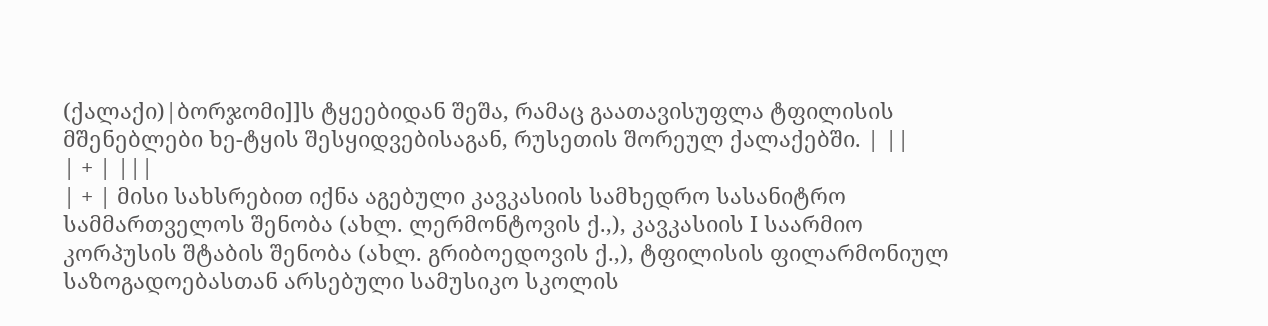(ქალაქი)|ბორჯომი]]ს ტყეებიდან შეშა, რამაც გაათავისუფლა ტფილისის მშენებლები ხე-ტყის შესყიდვებისაგან, რუსეთის შორეულ ქალაქებში. | ||
| + | |||
| + | მისი სახსრებით იქნა აგებული კავკასიის სამხედრო სასანიტრო სამმართველოს შენობა (ახლ. ლერმონტოვის ქ.,), კავკასიის I საარმიო კორპუსის შტაბის შენობა (ახლ. გრიბოედოვის ქ.,), ტფილისის ფილარმონიულ საზოგადოებასთან არსებული სამუსიკო სკოლის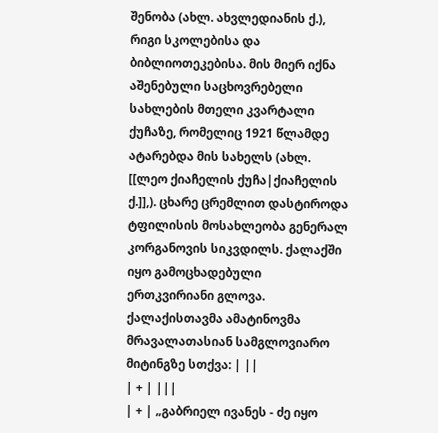შენობა (ახლ. ახვლედიანის ქ.), რიგი სკოლებისა და ბიბლიოთეკებისა. მის მიერ იქნა აშენებული საცხოვრებელი სახლების მთელი კვარტალი ქუჩაზე, რომელიც 1921 წლამდე ატარებდა მის სახელს (ახლ. [[ლეო ქიაჩელის ქუჩა|ქიაჩელის ქ.]],). ცხარე ცრემლით დასტიროდა ტფილისის მოსახლეობა გენერალ კორგანოვის სიკვდილს. ქალაქში იყო გამოცხადებული ერთკვირიანი გლოვა. ქალაქისთავმა ამატინოვმა მრავალათასიან სამგლოვიარო მიტინგზე სთქვა: | ||
| + | |||
| + | „გაბრიელ ივანეს - ძე იყო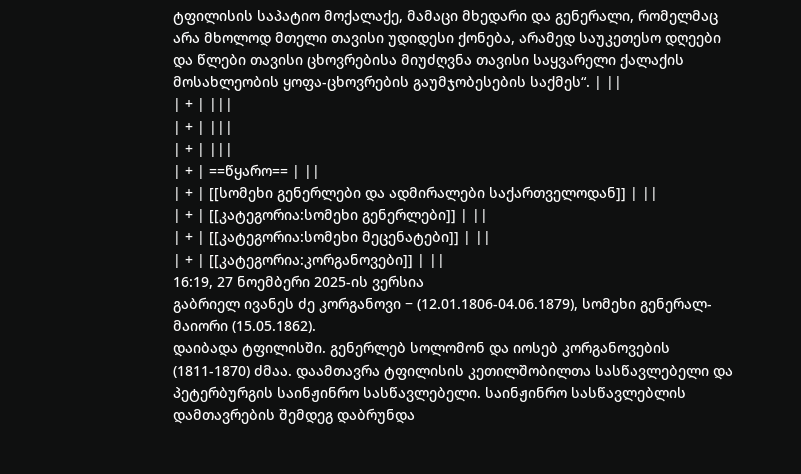ტფილისის საპატიო მოქალაქე, მამაცი მხედარი და გენერალი, რომელმაც არა მხოლოდ მთელი თავისი უდიდესი ქონება, არამედ საუკეთესო დღეები და წლები თავისი ცხოვრებისა მიუძღვნა თავისი საყვარელი ქალაქის მოსახლეობის ყოფა-ცხოვრების გაუმჯობესების საქმეს“. | ||
| + | |||
| + | |||
| + | |||
| + | ==წყარო== | ||
| + | [[სომეხი გენერლები და ადმირალები საქართველოდან]] | ||
| + | [[კატეგორია:სომეხი გენერლები]] | ||
| + | [[კატეგორია:სომეხი მეცენატები]] | ||
| + | [[კატეგორია:კორგანოვები]] | ||
16:19, 27 ნოემბერი 2025-ის ვერსია
გაბრიელ ივანეს ძე კორგანოვი − (12.01.1806-04.06.1879), სომეხი გენერალ-მაიორი (15.05.1862).
დაიბადა ტფილისში. გენერლებ სოლომონ და იოსებ კორგანოვების (1811-1870) ძმაა. დაამთავრა ტფილისის კეთილშობილთა სასწავლებელი და პეტერბურგის საინჟინრო სასწავლებელი. საინჟინრო სასწავლებლის დამთავრების შემდეგ დაბრუნდა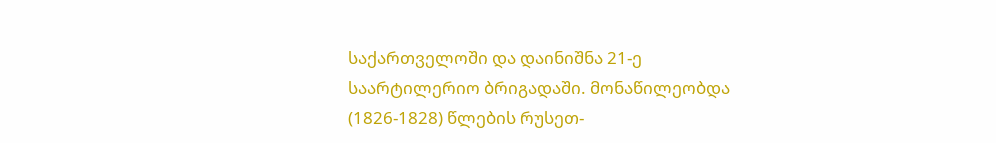საქართველოში და დაინიშნა 21-ე საარტილერიო ბრიგადაში. მონაწილეობდა (1826-1828) წლების რუსეთ-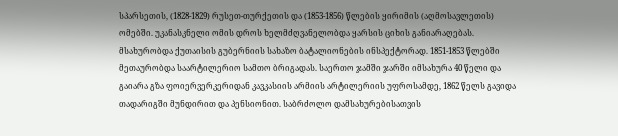სპარსეთის, (1828-1829) რუსეთ-თურქეთის და (1853-1856) წლების ყირიმის (აღმოსავლეთის) ომებში. უკანასკნელი ომის დროს ხელმძღვანელობდა ყარსის ციხის განიარაღებას. მსახურობდა ქუთაისის გუბერნიის სახაზო ბატალიონების ინსპექტორად. 1851-1853 წლებში მეთაურობდა საარტილერიო სამთო ბრიგადას. საერთო ჯამში ჯარში იმსახურა 40 წელი და გაიარა გზა ფოიერვერკერიდან კავკასიის არმიის არტილერიის უფროსამდე, 1862 წელს გავიდა თადარიგში მუნდირით და პენსიონით. საბრძოლო დამსახურებისათვის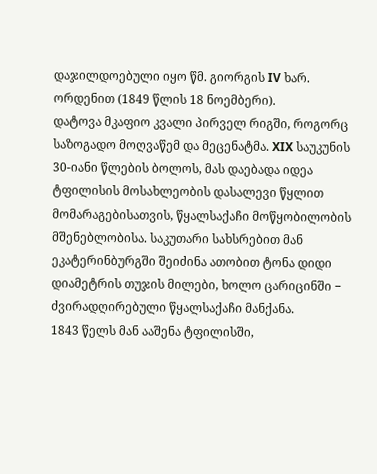დაჯილდოებული იყო წმ. გიორგის IV ხარ. ორდენით (1849 წლის 18 ნოემბერი).
დატოვა მკაფიო კვალი პირველ რიგში, როგორც საზოგადო მოღვაწემ და მეცენატმა. XIX საუკუნის 30-იანი წლების ბოლოს, მას დაებადა იდეა ტფილისის მოსახლეობის დასალევი წყლით მომარაგებისათვის, წყალსაქაჩი მოწყობილობის მშენებლობისა. საკუთარი სახსრებით მან ეკატერინბურგში შეიძინა ათობით ტონა დიდი დიამეტრის თუჯის მილები, ხოლო ცარიცინში − ძვირადღირებული წყალსაქაჩი მანქანა.
1843 წელს მან ააშენა ტფილისში,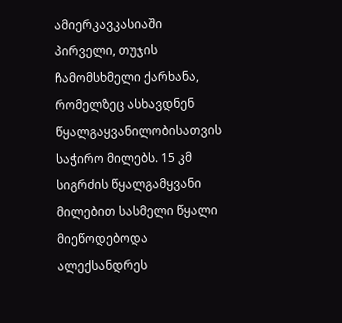ამიერკავკასიაში პირველი, თუჯის ჩამომსხმელი ქარხანა, რომელზეც ასხავდნენ წყალგაყვანილობისათვის საჭირო მილებს. 15 კმ სიგრძის წყალგამყვანი მილებით სასმელი წყალი მიეწოდებოდა ალექსანდრეს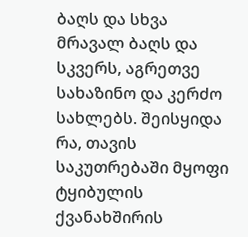ბაღს და სხვა მრავალ ბაღს და სკვერს, აგრეთვე სახაზინო და კერძო სახლებს. შეისყიდა რა, თავის საკუთრებაში მყოფი ტყიბულის ქვანახშირის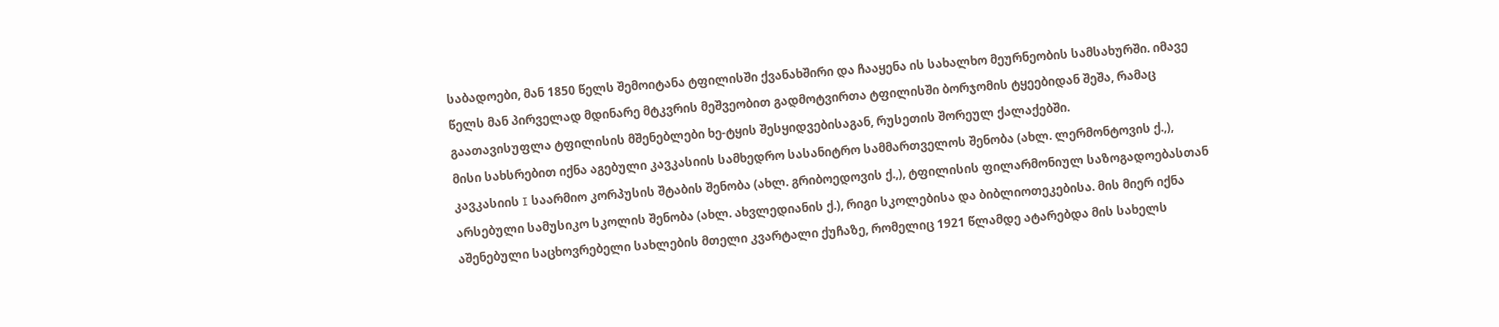საბადოები, მან 1850 წელს შემოიტანა ტფილისში ქვანახშირი და ჩააყენა ის სახალხო მეურნეობის სამსახურში. იმავე წელს მან პირველად მდინარე მტკვრის მეშვეობით გადმოტვირთა ტფილისში ბორჯომის ტყეებიდან შეშა, რამაც გაათავისუფლა ტფილისის მშენებლები ხე-ტყის შესყიდვებისაგან, რუსეთის შორეულ ქალაქებში.
მისი სახსრებით იქნა აგებული კავკასიის სამხედრო სასანიტრო სამმართველოს შენობა (ახლ. ლერმონტოვის ქ.,), კავკასიის I საარმიო კორპუსის შტაბის შენობა (ახლ. გრიბოედოვის ქ.,), ტფილისის ფილარმონიულ საზოგადოებასთან არსებული სამუსიკო სკოლის შენობა (ახლ. ახვლედიანის ქ.), რიგი სკოლებისა და ბიბლიოთეკებისა. მის მიერ იქნა აშენებული საცხოვრებელი სახლების მთელი კვარტალი ქუჩაზე, რომელიც 1921 წლამდე ატარებდა მის სახელს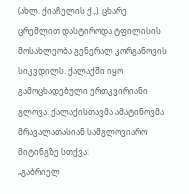(ახლ. ქიაჩელის ქ.,). ცხარე ცრემლით დასტიროდა ტფილისის მოსახლეობა გენერალ კორგანოვის სიკვდილს. ქალაქში იყო გამოცხადებული ერთკვირიანი გლოვა. ქალაქისთავმა ამატინოვმა მრავალათასიან სამგლოვიარო მიტინგზე სთქვა:
„გაბრიელ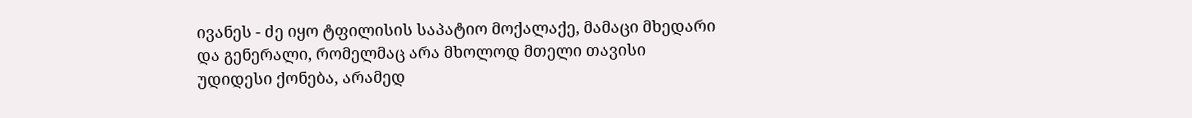ივანეს - ძე იყო ტფილისის საპატიო მოქალაქე, მამაცი მხედარი და გენერალი, რომელმაც არა მხოლოდ მთელი თავისი უდიდესი ქონება, არამედ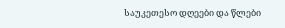საუკეთესო დღეები და წლები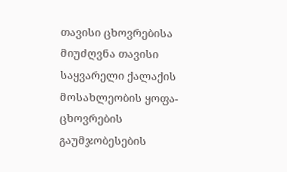თავისი ცხოვრებისა მიუძღვნა თავისი საყვარელი ქალაქის მოსახლეობის ყოფა-ცხოვრების გაუმჯობესების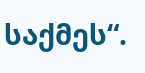საქმეს“.